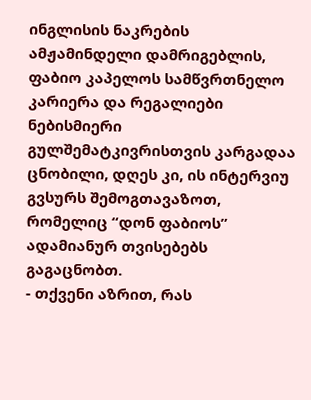ინგლისის ნაკრების ამჟამინდელი დამრიგებლის, ფაბიო კაპელოს სამწვრთნელო კარიერა და რეგალიები ნებისმიერი გულშემატკივრისთვის კარგადაა ცნობილი, დღეს კი, ის ინტერვიუ გვსურს შემოგთავაზოთ, რომელიც “დონ ფაბიოს” ადამიანურ თვისებებს გაგაცნობთ.
- თქვენი აზრით, რას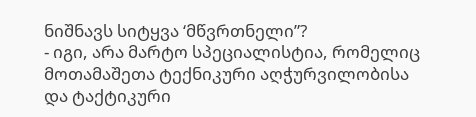ნიშნავს სიტყვა ‘მწვრთნელი”?
- იგი, არა მარტო სპეციალისტია, რომელიც მოთამაშეთა ტექნიკური აღჭურვილობისა და ტაქტიკური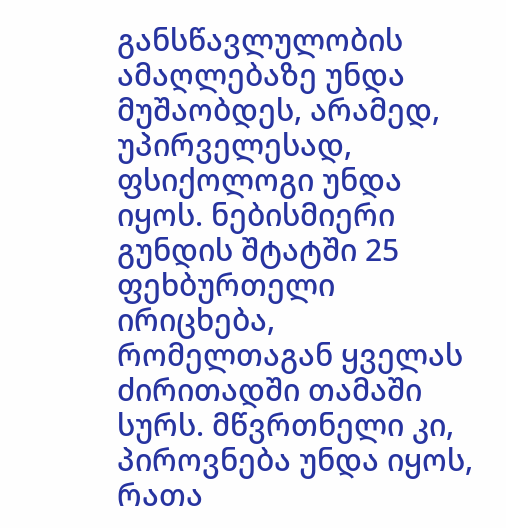განსწავლულობის ამაღლებაზე უნდა მუშაობდეს, არამედ, უპირველესად, ფსიქოლოგი უნდა იყოს. ნებისმიერი გუნდის შტატში 25 ფეხბურთელი ირიცხება, რომელთაგან ყველას ძირითადში თამაში სურს. მწვრთნელი კი, პიროვნება უნდა იყოს, რათა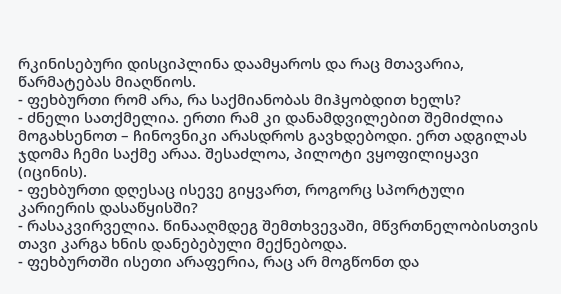რკინისებური დისციპლინა დაამყაროს და რაც მთავარია, წარმატებას მიაღწიოს.
- ფეხბურთი რომ არა, რა საქმიანობას მიჰყობდით ხელს?
- ძნელი სათქმელია. ერთი რამ კი დანამდვილებით შემიძლია მოგახსენოთ – ჩინოვნიკი არასდროს გავხდებოდი. ერთ ადგილას ჯდომა ჩემი საქმე არაა. შესაძლოა, პილოტი ვყოფილიყავი (იცინის).
- ფეხბურთი დღესაც ისევე გიყვართ, როგორც სპორტული კარიერის დასაწყისში?
- რასაკვირველია. წინააღმდეგ შემთხვევაში, მწვრთნელობისთვის თავი კარგა ხნის დანებებული მექნებოდა.
- ფეხბურთში ისეთი არაფერია, რაც არ მოგწონთ და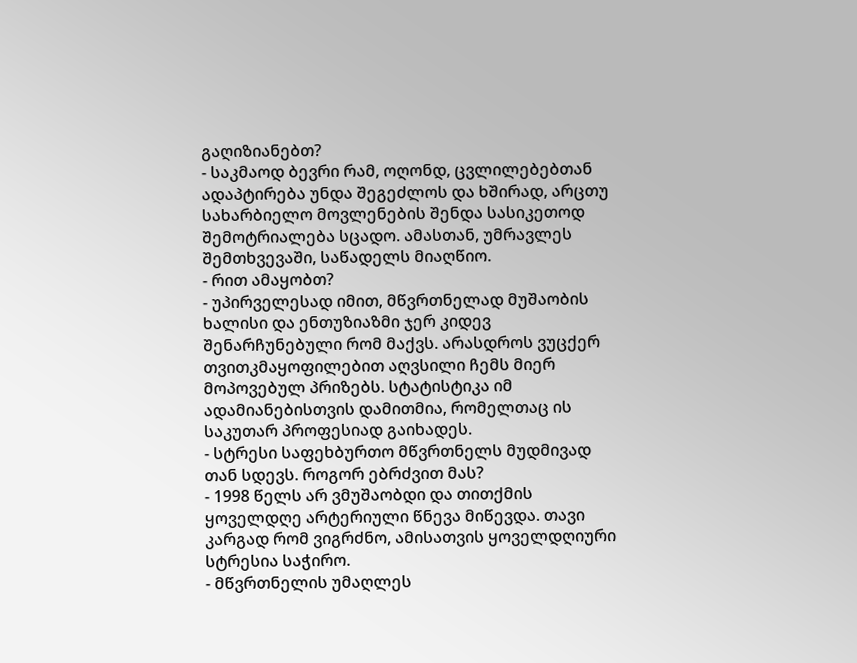გაღიზიანებთ?
- საკმაოდ ბევრი რამ, ოღონდ, ცვლილებებთან ადაპტირება უნდა შეგეძლოს და ხშირად, არცთუ სახარბიელო მოვლენების შენდა სასიკეთოდ შემოტრიალება სცადო. ამასთან, უმრავლეს შემთხვევაში, საწადელს მიაღწიო.
- რით ამაყობთ?
- უპირველესად იმით, მწვრთნელად მუშაობის ხალისი და ენთუზიაზმი ჯერ კიდევ შენარჩუნებული რომ მაქვს. არასდროს ვუცქერ თვითკმაყოფილებით აღვსილი ჩემს მიერ მოპოვებულ პრიზებს. სტატისტიკა იმ ადამიანებისთვის დამითმია, რომელთაც ის საკუთარ პროფესიად გაიხადეს.
- სტრესი საფეხბურთო მწვრთნელს მუდმივად თან სდევს. როგორ ებრძვით მას?
- 1998 წელს არ ვმუშაობდი და თითქმის ყოველდღე არტერიული წნევა მიწევდა. თავი კარგად რომ ვიგრძნო, ამისათვის ყოველდღიური სტრესია საჭირო.
- მწვრთნელის უმაღლეს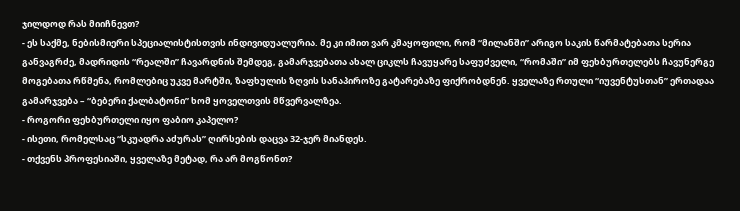ჯილდოდ რას მიიჩნევთ?
- ეს საქმე, ნებისმიერი სპეციალისტისთვის ინდივიდუალურია. მე კი იმით ვარ კმაყოფილი, რომ “მილანში” არიგო საკის წარმატებათა სერია განვაგრძე, მადრიდის “რეალში” ჩავარდნის შემდეგ, გამარჯვებათა ახალ ციკლს ჩავუყარე საფუძველი, “რომაში” იმ ფეხბურთელებს ჩავუნერგე მოგებათა რწმენა, რომლებიც უკვე მარტში, ზაფხულის ზღვის სანაპიროზე გატარებაზე ფიქრობდნენ. ყველაზე რთული “იუვენტუსთან” ერთადაა გამარჯვება – “ბებერი ქალბატონი” ხომ ყოველთვის მწვერვალზეა.
- როგორი ფეხბურთელი იყო ფაბიო კაპელო?
- ისეთი, რომელსაც “სკუადრა აძურას” ღირსების დაცვა 32-ჯერ მიანდეს.
- თქვენს პროფესიაში, ყველაზე მეტად, რა არ მოგწონთ?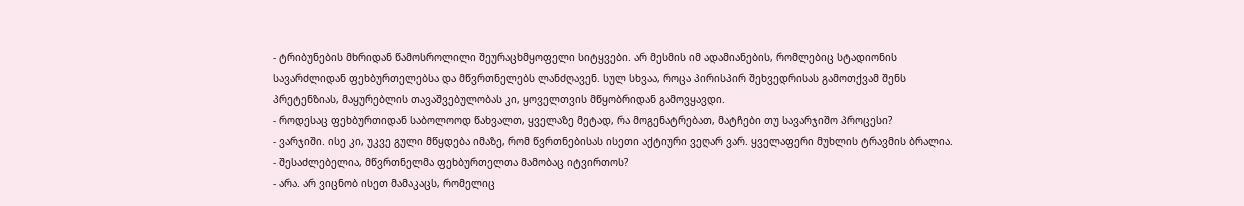- ტრიბუნების მხრიდან წამოსროლილი შეურაცხმყოფელი სიტყვები. არ მესმის იმ ადამიანების, რომლებიც სტადიონის სავარძლიდან ფეხბურთელებსა და მწვრთნელებს ლანძღავენ. სულ სხვაა, როცა პირისპირ შეხვედრისას გამოთქვამ შენს პრეტენზიას, მაყურებლის თავაშვებულობას კი, ყოველთვის მწყობრიდან გამოვყავდი.
- როდესაც ფეხბურთიდან საბოლოოდ წახვალთ, ყველაზე მეტად, რა მოგენატრებათ, მატჩები თუ სავარჯიშო პროცესი?
- ვარჯიში. ისე კი, უკვე გული მწყდება იმაზე, რომ წვრთნებისას ისეთი აქტიური ვეღარ ვარ. ყველაფერი მუხლის ტრავმის ბრალია.
- შესაძლებელია, მწვრთნელმა ფეხბურთელთა მამობაც იტვირთოს?
- არა. არ ვიცნობ ისეთ მამაკაცს, რომელიც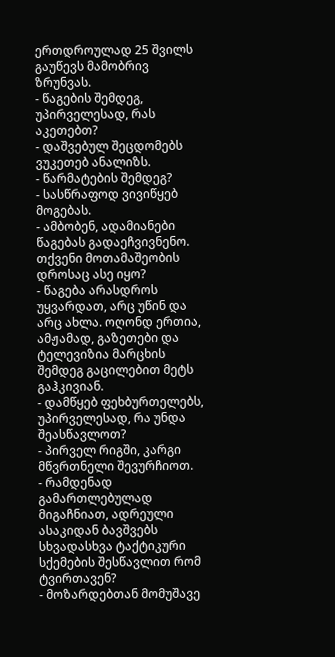ერთდროულად 25 შვილს გაუწევს მამობრივ ზრუნვას.
- წაგების შემდეგ, უპირველესად, რას აკეთებთ?
- დაშვებულ შეცდომებს ვუკეთებ ანალიზს.
- წარმატების შემდეგ?
- სასწრაფოდ ვივიწყებ მოგებას.
- ამბობენ, ადამიანები წაგებას გადაეჩვივნენო. თქვენი მოთამაშეობის დროსაც ასე იყო?
- წაგება არასდროს უყვარდათ, არც უწინ და არც ახლა. ოღონდ ერთია, ამჟამად, გაზეთები და ტელევიზია მარცხის შემდეგ გაცილებით მეტს გაჰკივიან.
- დამწყებ ფეხბურთელებს, უპირველესად, რა უნდა შეასწავლოთ?
- პირველ რიგში, კარგი მწვრთნელი შევურჩიოთ.
- რამდენად გამართლებულად მიგაჩნიათ, ადრეული ასაკიდან ბავშვებს სხვადასხვა ტაქტიკური სქემების შესწავლით რომ ტვირთავენ?
- მოზარდებთან მომუშავე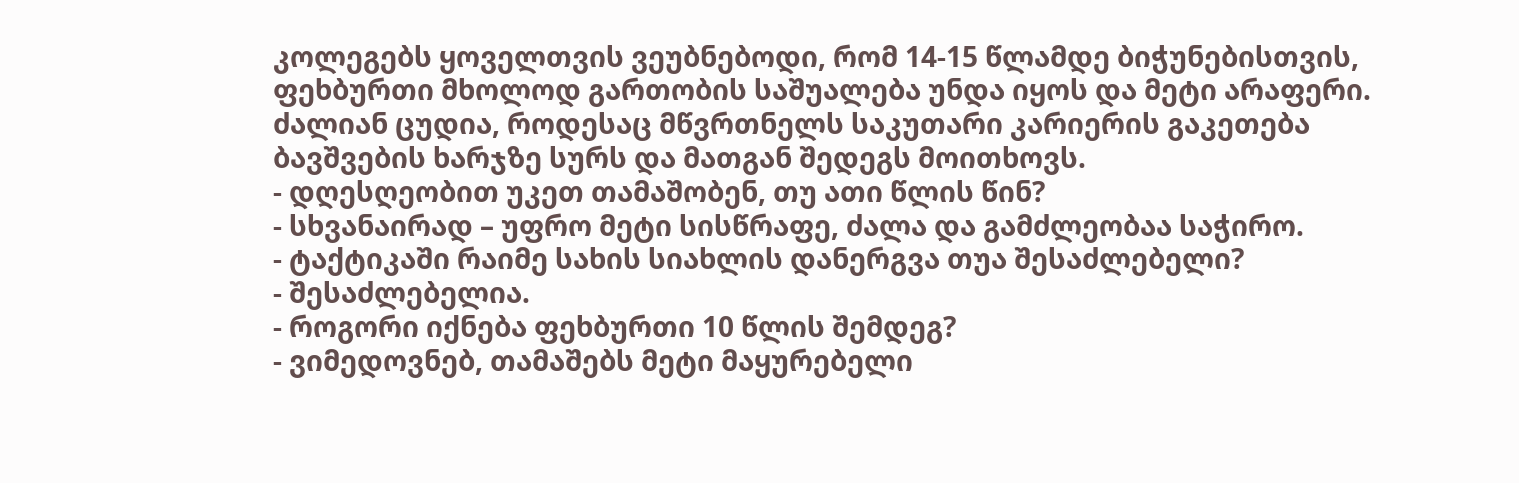კოლეგებს ყოველთვის ვეუბნებოდი, რომ 14-15 წლამდე ბიჭუნებისთვის, ფეხბურთი მხოლოდ გართობის საშუალება უნდა იყოს და მეტი არაფერი. ძალიან ცუდია, როდესაც მწვრთნელს საკუთარი კარიერის გაკეთება ბავშვების ხარჯზე სურს და მათგან შედეგს მოითხოვს.
- დღესღეობით უკეთ თამაშობენ, თუ ათი წლის წინ?
- სხვანაირად – უფრო მეტი სისწრაფე, ძალა და გამძლეობაა საჭირო.
- ტაქტიკაში რაიმე სახის სიახლის დანერგვა თუა შესაძლებელი?
- შესაძლებელია.
- როგორი იქნება ფეხბურთი 10 წლის შემდეგ?
- ვიმედოვნებ, თამაშებს მეტი მაყურებელი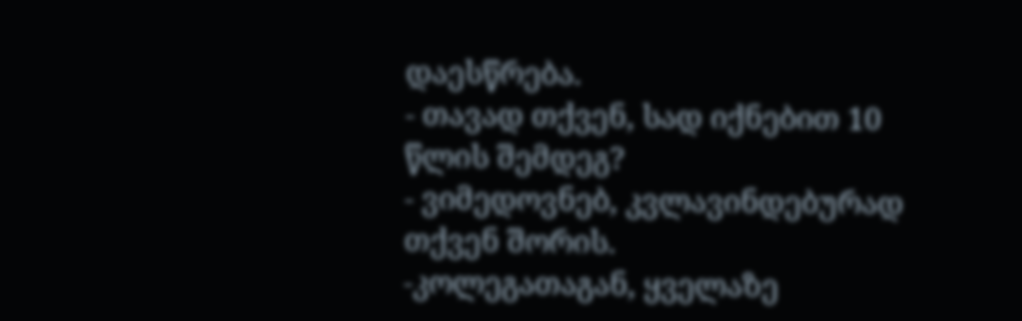დაესწრება.
- თავად თქვენ, სად იქნებით 10 წლის შემდეგ?
- ვიმედოვნებ, კვლავინდებურად თქვენ შორის.
-კოლეგათაგან, ყველაზე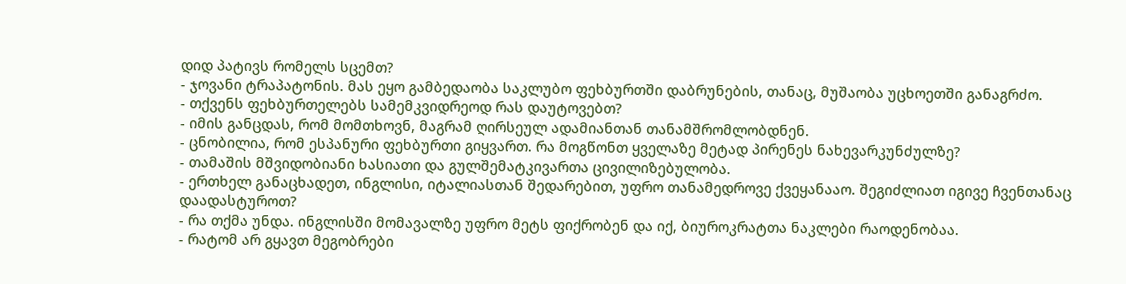დიდ პატივს რომელს სცემთ?
- ჯოვანი ტრაპატონის. მას ეყო გამბედაობა საკლუბო ფეხბურთში დაბრუნების, თანაც, მუშაობა უცხოეთში განაგრძო.
- თქვენს ფეხბურთელებს სამემკვიდრეოდ რას დაუტოვებთ?
- იმის განცდას, რომ მომთხოვნ, მაგრამ ღირსეულ ადამიანთან თანამშრომლობდნენ.
- ცნობილია, რომ ესპანური ფეხბურთი გიყვართ. რა მოგწონთ ყველაზე მეტად პირენეს ნახევარკუნძულზე?
- თამაშის მშვიდობიანი ხასიათი და გულშემატკივართა ცივილიზებულობა.
- ერთხელ განაცხადეთ, ინგლისი, იტალიასთან შედარებით, უფრო თანამედროვე ქვეყანააო. შეგიძლიათ იგივე ჩვენთანაც დაადასტუროთ?
- რა თქმა უნდა. ინგლისში მომავალზე უფრო მეტს ფიქრობენ და იქ, ბიუროკრატთა ნაკლები რაოდენობაა.
- რატომ არ გყავთ მეგობრები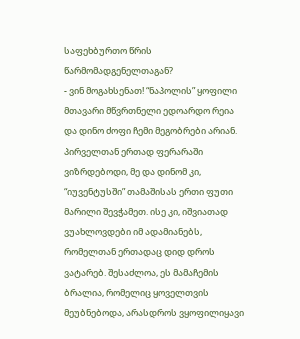საფეხბურთო წრის წარმომადგენელთაგან?
- ვინ მოგახსენათ! “ნაპოლის” ყოფილი მთავარი მწვრთნელი ედოარდო რეია და დინო ძოფი ჩემი მეგობრები არიან. პირველთან ერთად ფერარაში ვიზრდებოდი, მე და დინომ კი, “იუვენტუსში” თამაშისას ერთი ფუთი მარილი შევჭამეთ. ისე კი, იშვიათად ვუახლოვდები იმ ადამიანებს, რომელთან ერთადაც დიდ დროს ვატარებ. შესაძლოა, ეს მამაჩემის ბრალია, რომელიც ყოველთვის მეუბნებოდა, არასდროს ვყოფილიყავი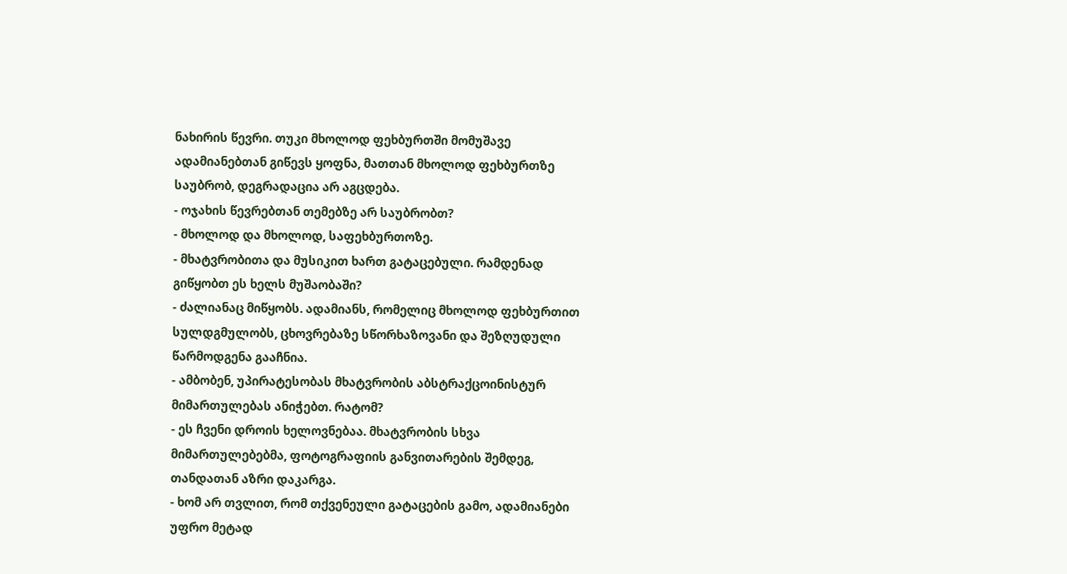ნახირის წევრი. თუკი მხოლოდ ფეხბურთში მომუშავე ადამიანებთან გიწევს ყოფნა, მათთან მხოლოდ ფეხბურთზე საუბრობ, დეგრადაცია არ აგცდება.
- ოჯახის წევრებთან თემებზე არ საუბრობთ?
- მხოლოდ და მხოლოდ, საფეხბურთოზე.
- მხატვრობითა და მუსიკით ხართ გატაცებული. რამდენად გიწყობთ ეს ხელს მუშაობაში?
- ძალიანაც მიწყობს. ადამიანს, რომელიც მხოლოდ ფეხბურთით სულდგმულობს, ცხოვრებაზე სწორხაზოვანი და შეზღუდული წარმოდგენა გააჩნია.
- ამბობენ, უპირატესობას მხატვრობის აბსტრაქცოინისტურ მიმართულებას ანიჭებთ. რატომ?
- ეს ჩვენი დროის ხელოვნებაა. მხატვრობის სხვა მიმართულებებმა, ფოტოგრაფიის განვითარების შემდეგ, თანდათან აზრი დაკარგა.
- ხომ არ თვლით, რომ თქვენეული გატაცების გამო, ადამიანები უფრო მეტად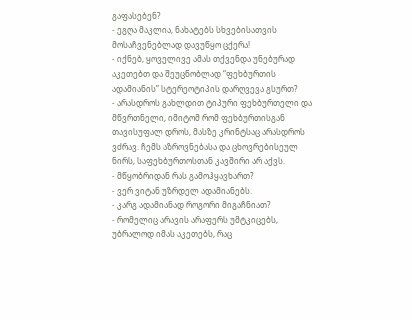გაფასებენ?
- ეგღა მაკლია, ნახატებს სხვებისათვის მოსაჩვენებლად დავუწყო ცქერა!
- იქნებ, ყოველივე ამას თქვენდა უნებურად აკეთებთ და შეუცნობლად “ფეხბურთის ადამიანის” სტერეოტიპის დარღვევა გსურთ?
- არასდროს გახლდით ტიპური ფეხბურთელი და მწვრთნელი, იმიტომ რომ ფეხბურთისგან თავისუფალ დროს, მასზე კრინტსაც არასდროს ვძრავ. ჩემს აზროვნებასა და ცხოვრებისეულ ნირს, საფეხბურთოსთან კავშირი არ აქვს.
- მწყობრიდან რას გამოჰყავხართ?
- ვერ ვიტან უზრდელ ადამიანებს.
- კარგ ადამიანად როგორი მიგაჩნიათ?
- რომელიც არავის არაფერს უმტკიცებს, უბრალოდ იმას აკეთებს, რაც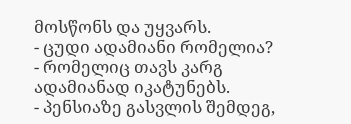მოსწონს და უყვარს.
- ცუდი ადამიანი რომელია?
- რომელიც თავს კარგ ადამიანად იკატუნებს.
- პენსიაზე გასვლის შემდეგ,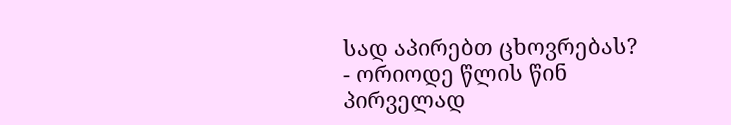სად აპირებთ ცხოვრებას?
- ორიოდე წლის წინ პირველად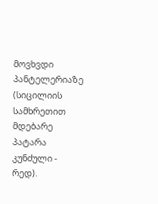მოვხვდი პანტელერიაზე (სიცილიის სამხრეთით მდებარე პატარა კუნძული - რედ).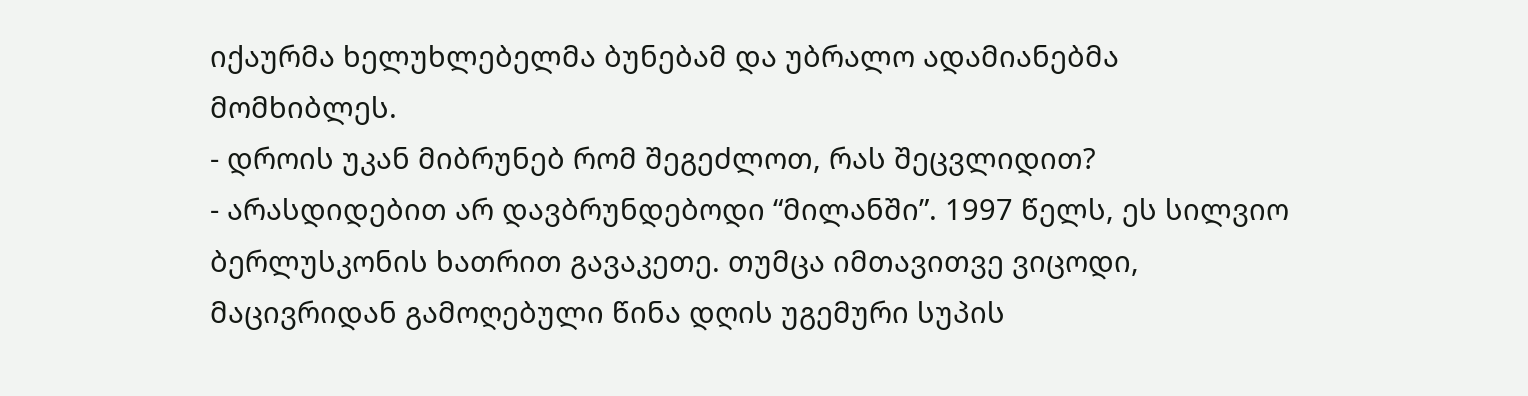იქაურმა ხელუხლებელმა ბუნებამ და უბრალო ადამიანებმა მომხიბლეს.
- დროის უკან მიბრუნებ რომ შეგეძლოთ, რას შეცვლიდით?
- არასდიდებით არ დავბრუნდებოდი “მილანში”. 1997 წელს, ეს სილვიო ბერლუსკონის ხათრით გავაკეთე. თუმცა იმთავითვე ვიცოდი, მაცივრიდან გამოღებული წინა დღის უგემური სუპის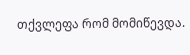თქვლეფა რომ მომიწევდა.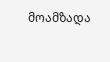მოამზადა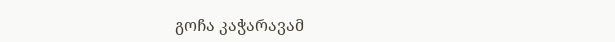გოჩა კაჭარავამ